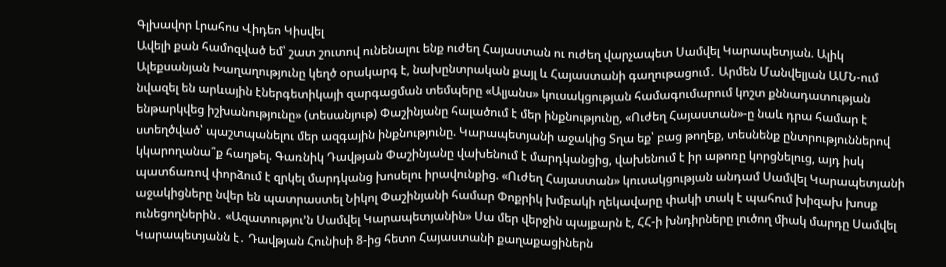Գլխավոր Լրահոս Վիդեո Կիսվել
Ավելի քան համոզված եմ՝ շատ շուտով ունենալու ենք ուժեղ Հայաստան ու ուժեղ վարչապետ Սամվել Կարապետյան. Ալիկ Ալեքսանյան Խաղաղությունը կեղծ օրակարգ է, նախընտրական քայլ և Հայաստանի գաղութացում․ Արմեն Մանվելյան ԱՄՆ-ում նվազել են արևային էներգետիկայի զարգացման տեմպերը «Ալյանս» կուսակցության համագումարում կոշտ քննադատության ենթարկվեց իշխանությունը» (տեսանյութ) Փաշինյանը հալածում է մեր ինքնությունը, «Ուժեղ Հայաստան»-ը նաև դրա համար է ստեղծված՝ պաշտպանելու մեր ազգային ինքնությունը. Կարապետյանի աջակից Տղա եք՝ բաց թողեք, տեսնենք ընտրություններով կկարողանա՞ք հաղթել. Գառնիկ Դավթյան Փաշինյանը վախենում է մարդկանցից, վախենում է իր աթոռը կորցնելուց, այդ իսկ պատճառով փորձում է զրկել մարդկանց խոսելու իրավունքից. «Ուժեղ Հայաստան» կուսակցության անդամ Սամվել Կարապետյանի աջակիցները նվեր են պատրաստել Նիկոլ Փաշինյանի համար Փոքրիկ խմբակի ղեկավարը փակի տակ է պահում խիզախ խոսք ունեցողներին․ «Ազատությու’ն Սամվել Կարապետյանին» Սա մեր վերջին պայքարն է, ՀՀ-ի խնդիրները լուծող միակ մարդը Սամվել Կարապետյանն է․ Դավթյան Հունիսի 8-ից հետո Հայաստանի քաղաքացիներն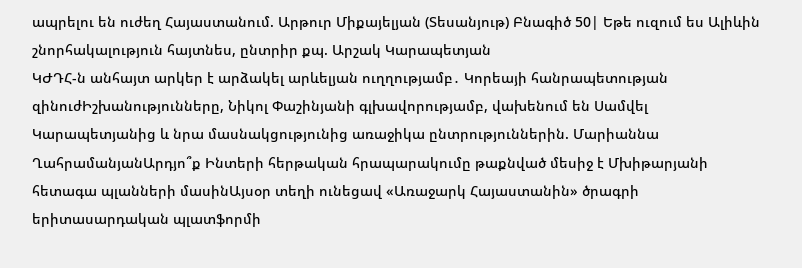ապրելու են ուժեղ Հայաստանում. Արթուր Միքայելյան (Տեսանյութ) Բնագիծ 50| Եթե ուզում ես Ալիևին շնորհակալություն հայտնես, ընտրիր քպ. Արշակ Կարապետյան
ԿԺԴՀ-ն անհայտ արկեր է արձակել արևելյան ուղղությամբ․ Կորեայի հանրապետության զինուժԻշխանությունները, Նիկոլ Փաշինյանի գլխավորությամբ, վախենում են Սամվել Կարապետյանից և նրա մասնակցությունից առաջիկա ընտրություններին. Մարիաննա ՂահրամանյանԱրդյո՞ք Ինտերի հերթական հրապարակումը թաքնված մեսիջ է Մխիթարյանի հետագա պլանների մասինԱյսօր տեղի ունեցավ «Առաջարկ Հայաստանին» ծրագրի երիտասարդական պլատֆորմի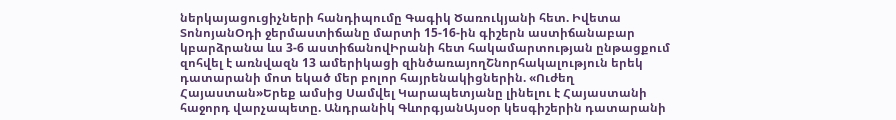ներկայացուցիչների հանդիպումը Գագիկ Ծառուկյանի հետ. Իվետա ՏոնոյանՕդի ջերմաստիճանը մարտի 15-16-ին գիշերն աստիճանաբար կբարձրանա ևս 3-6 աստիճանովԻրանի հետ հակամարտության ընթացքում զոհվել է առնվազն 13 ամերիկացի զինծառայողՇնորհակալություն երեկ դատարանի մոտ եկած մեր բոլոր հայրենակիցներին. «Ուժեղ Հայաստան»Երեք ամսից Սամվել Կարապետյանը լինելու է Հայաստանի հաջորդ վարչապետը. Անդրանիկ ԳևորգյանԱյսօր կեսգիշերին դատարանի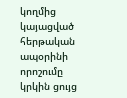կողմից կայացված հերթական ապօրինի որոշումը կրկին ցույց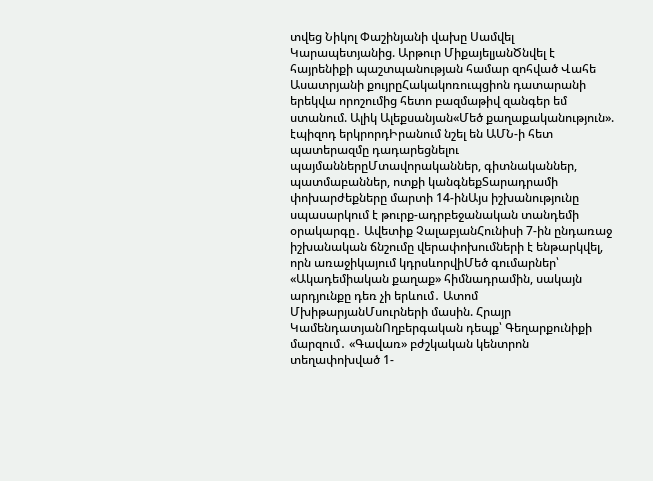տվեց Նիկոլ Փաշինյանի վախը Սամվել Կարապետյանից. Արթուր ՄիքայելյանԾնվել է հայրենիքի պաշտպանության համար զոհված Վահե Ասատրյանի քույրըՀակակոռուպցիոն դատարանի երեկվա որոշումից հետո բազմաթիվ զանգեր եմ ստանում. Ալիկ Ալեքսանյան«Մեծ քաղաքականություն». էպիզոդ երկրորդԻրանում նշել են ԱՄՆ-ի հետ պատերազմը դադարեցնելու պայմաններըՄտավորականներ, գիտնականներ, պատմաբաններ, ոտքի կանգնեքՏարադրամի փոխարժեքները մարտի 14-ինԱյս իշխանությունը սպասարկում է թուրք-ադրբեջանական տանդեմի օրակարգը․ Ավետիք ՉալաբյանՀունիսի 7-ին ընդառաջ իշխանական ճնշումը վերափոխումների է ենթարկվել, որն առաջիկայում կդրսևորվիՄեծ գումարներ՝ «Ակադեմիական քաղաք» հիմնադրամին, սակայն արդյունքը դեռ չի երևում․ Ատոմ ՄխիթարյանՄսուրների մասին. Հրայր ԿամենդատյանՈղբերգական դեպք՝ Գեղարքունիքի մարզում․ «Գավառ» բժշկական կենտրոն տեղափոխված 1-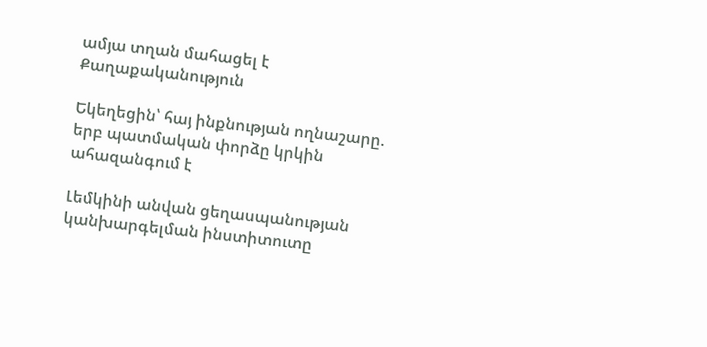ամյա տղան մահացել է
Քաղաքականություն

Եկեղեցին՝ հայ ինքնության ողնաշարը. երբ պատմական փորձը կրկին ահազանգում է

Լեմկինի անվան ցեղասպանության կանխարգելման ինստիտուտը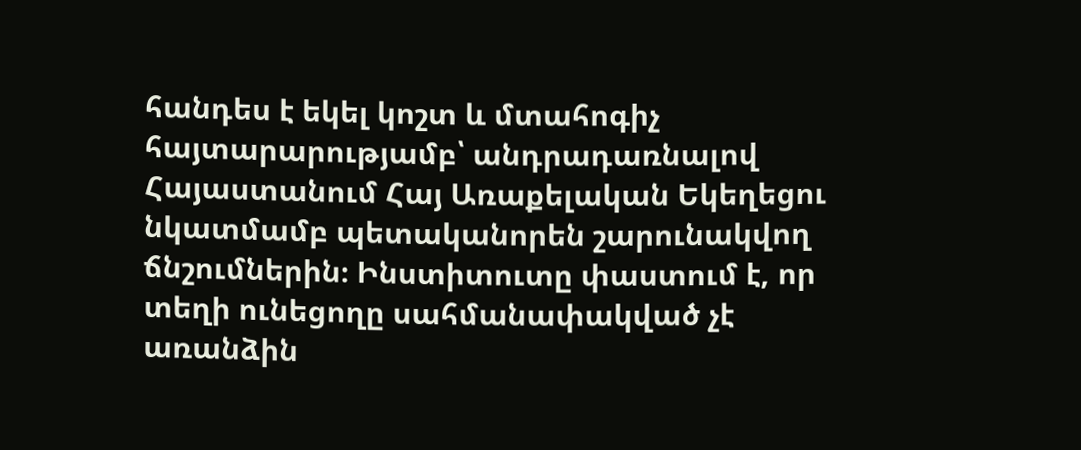հանդես է եկել կոշտ և մտահոգիչ հայտարարությամբ՝ անդրադառնալով Հայաստանում Հայ Առաքելական Եկեղեցու նկատմամբ պետականորեն շարունակվող ճնշումներին։ Ինստիտուտը փաստում է, որ տեղի ունեցողը սահմանափակված չէ առանձին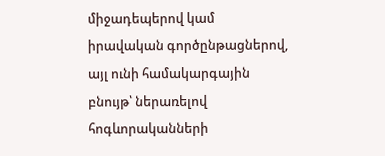միջադեպերով կամ իրավական գործընթացներով, այլ ունի համակարգային բնույթ՝ ներառելով հոգևորականների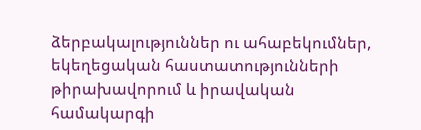ձերբակալություններ ու ահաբեկումներ, եկեղեցական հաստատությունների թիրախավորում և իրավական համակարգի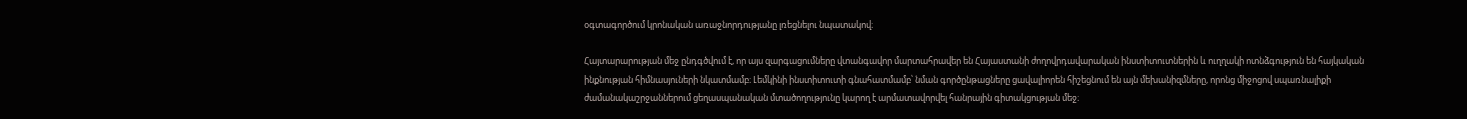օգտագործում կրոնական առաջնորդությանը լռեցնելու նպատակով։

Հայտարարության մեջ ընդգծվում է, որ այս զարգացումները վտանգավոր մարտահրավեր են Հայաստանի ժողովրդավարական ինստիտուտներին և ուղղակի ոտնձգություն են հայկական ինքնության հիմնասյուների նկատմամբ։ Լեմկինի ինստիտուտի գնահատմամբ՝ նման գործընթացները ցավալիորեն հիշեցնում են այն մեխանիզմները, որոնց միջոցով սպառնալիքի ժամանակաշրջաններում ցեղասպանական մտածողությունը կարող է արմատավորվել հանրային գիտակցության մեջ։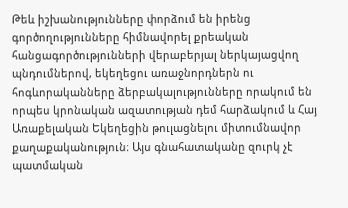Թեև իշխանությունները փորձում են իրենց գործողությունները հիմնավորել քրեական հանցագործությունների վերաբերյալ ներկայացվող պնդումներով, եկեղեցու առաջնորդներն ու հոգևորականները ձերբակալությունները որակում են որպես կրոնական ազատության դեմ հարձակում և Հայ Առաքելական Եկեղեցին թուլացնելու միտումնավոր քաղաքականություն։ Այս գնահատականը զուրկ չէ պատմական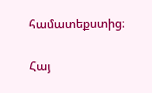համատեքստից։

Հայ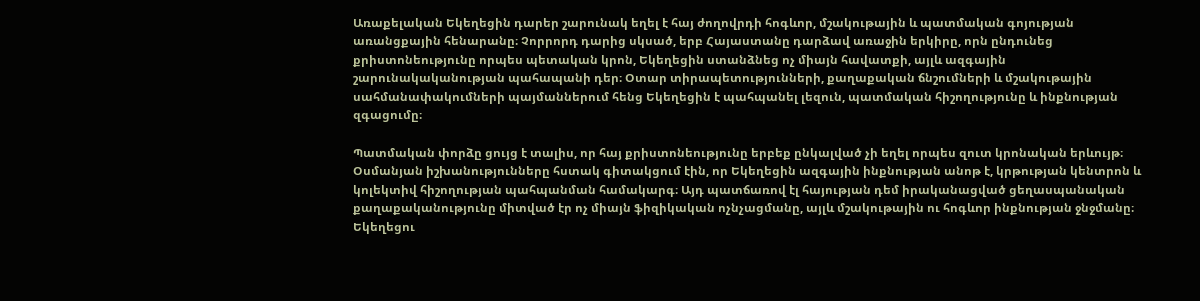Առաքելական Եկեղեցին դարեր շարունակ եղել է հայ ժողովրդի հոգևոր, մշակութային և պատմական գոյության առանցքային հենարանը։ Չորրորդ դարից սկսած, երբ Հայաստանը դարձավ առաջին երկիրը, որն ընդունեց քրիստոնեությունը որպես պետական կրոն, Եկեղեցին ստանձնեց ոչ միայն հավատքի, այլև ազգային շարունակականության պահապանի դեր։ Օտար տիրապետությունների, քաղաքական ճնշումների և մշակութային սահմանափակումների պայմաններում հենց Եկեղեցին է պահպանել լեզուն, պատմական հիշողությունը և ինքնության զգացումը։

Պատմական փորձը ցույց է տալիս, որ հայ քրիստոնեությունը երբեք ընկալված չի եղել որպես զուտ կրոնական երևույթ։ Օսմանյան իշխանությունները հստակ գիտակցում էին, որ Եկեղեցին ազգային ինքնության անոթ է, կրթության կենտրոն և կոլեկտիվ հիշողության պահպանման համակարգ։ Այդ պատճառով էլ հայության դեմ իրականացված ցեղասպանական քաղաքականությունը միտված էր ոչ միայն ֆիզիկական ոչնչացմանը, այլև մշակութային ու հոգևոր ինքնության ջնջմանը։ Եկեղեցու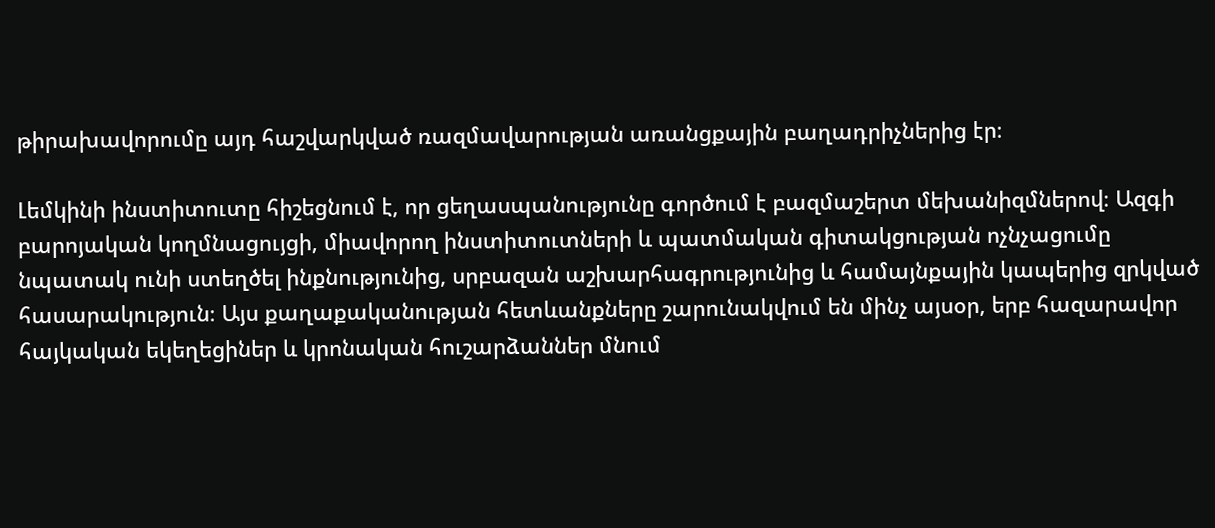թիրախավորումը այդ հաշվարկված ռազմավարության առանցքային բաղադրիչներից էր։

Լեմկինի ինստիտուտը հիշեցնում է, որ ցեղասպանությունը գործում է բազմաշերտ մեխանիզմներով։ Ազգի բարոյական կողմնացույցի, միավորող ինստիտուտների և պատմական գիտակցության ոչնչացումը նպատակ ունի ստեղծել ինքնությունից, սրբազան աշխարհագրությունից և համայնքային կապերից զրկված հասարակություն։ Այս քաղաքականության հետևանքները շարունակվում են մինչ այսօր, երբ հազարավոր հայկական եկեղեցիներ և կրոնական հուշարձաններ մնում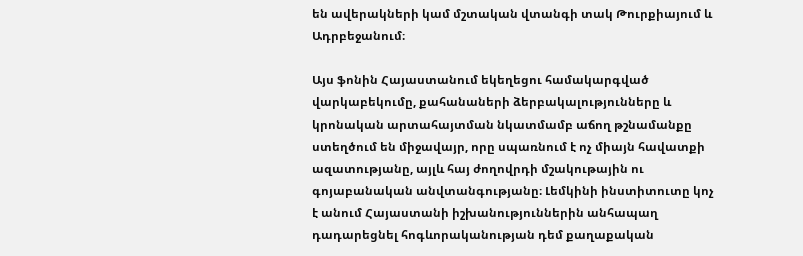են ավերակների կամ մշտական վտանգի տակ Թուրքիայում և Ադրբեջանում։

Այս ֆոնին Հայաստանում եկեղեցու համակարգված վարկաբեկումը, քահանաների ձերբակալությունները և կրոնական արտահայտման նկատմամբ աճող թշնամանքը ստեղծում են միջավայր, որը սպառնում է ոչ միայն հավատքի ազատությանը, այլև հայ ժողովրդի մշակութային ու գոյաբանական անվտանգությանը։ Լեմկինի ինստիտուտը կոչ է անում Հայաստանի իշխանություններին անհապաղ դադարեցնել հոգևորականության դեմ քաղաքական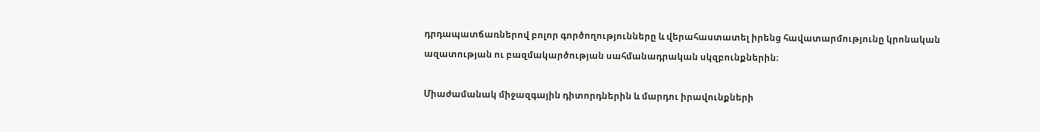դրդապատճառներով բոլոր գործողությունները և վերահաստատել իրենց հավատարմությունը կրոնական ազատության ու բազմակարծության սահմանադրական սկզբունքներին։

Միաժամանակ միջազգային դիտորդներին և մարդու իրավունքների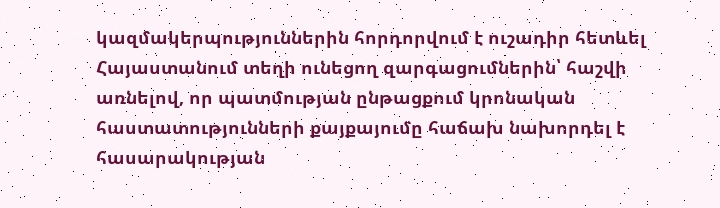կազմակերպություններին հորդորվում է ուշադիր հետևել Հայաստանում տեղի ունեցող զարգացումներին՝ հաշվի առնելով, որ պատմության ընթացքում կրոնական հաստատությունների քայքայումը հաճախ նախորդել է հասարակության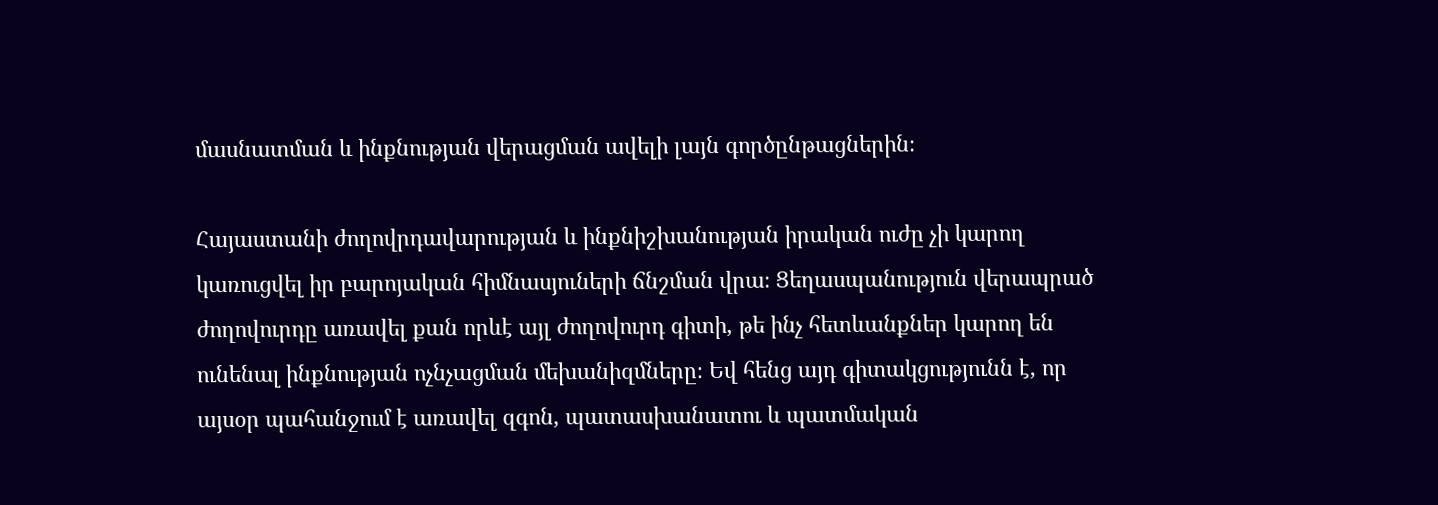մասնատման և ինքնության վերացման ավելի լայն գործընթացներին։

Հայաստանի ժողովրդավարության և ինքնիշխանության իրական ուժը չի կարող կառուցվել իր բարոյական հիմնասյուների ճնշման վրա։ Ցեղասպանություն վերապրած ժողովուրդը առավել քան որևէ այլ ժողովուրդ գիտի, թե ինչ հետևանքներ կարող են ունենալ ինքնության ոչնչացման մեխանիզմները։ Եվ հենց այդ գիտակցությունն է, որ այսօր պահանջում է առավել զգոն, պատասխանատու և պատմական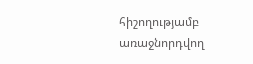հիշողությամբ առաջնորդվող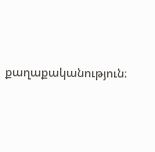քաղաքականություն։